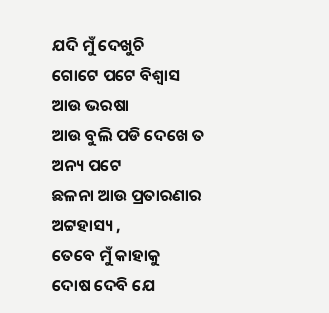ଯଦି ମୁଁ ଦେଖୁଚି
ଗୋଟେ ପଟେ ବିଶ୍ୱାସ
ଆଉ ଭରଷା
ଆଉ ବୁଲି ପଡି ଦେଖେ ତ
ଅନ୍ୟ ପଟେ
ଛଳନା ଆଉ ପ୍ରତାରଣାର
ଅଟ୍ଟହାସ୍ୟ ,
ତେବେ ମୁଁ କାହାକୁ
ଦୋଷ ଦେବି ଯେ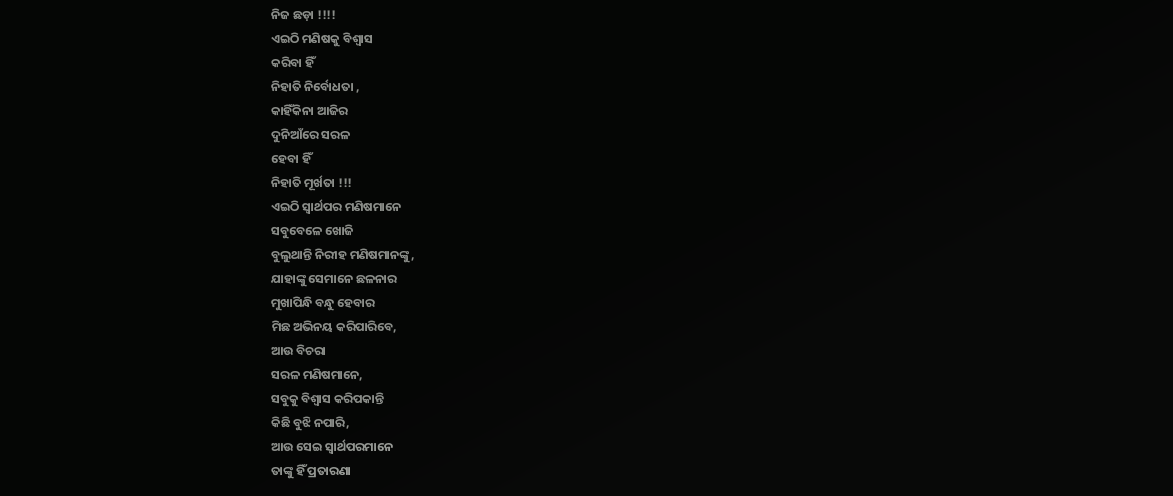ନିଜ ଛଡ଼ା !!!!
ଏଇଠି ମଣିଷକୁ ବିଶ୍ୱାସ
କରିବା ହିଁ
ନିହାତି ନିର୍ବୋଧତା ,
କାହିଁକିନା ଆଜିର
ଦୁନିଆଁରେ ସରଳ
ହେବା ହିଁ
ନିହାତି ମୂର୍ଖତା !!!
ଏଇଠି ସ୍ୱାର୍ଥପର ମଣିଷମାନେ
ସବୁବେଳେ ଖୋଜି
ବୁଲୁଥାନ୍ତି ନିରୀହ ମଣିଷମାନଙ୍କୁ,
ଯାହାଙ୍କୁ ସେମାନେ ଛଳନାର
ମୁଖାପିନ୍ଧି ବନ୍ଧୁ ହେବାର
ମିଛ ଅଭିନୟ କରିପାରିବେ,
ଆଉ ବିଚରା
ସରଳ ମଣିଷମାନେ,
ସବୁକୁ ବିଶ୍ୱାସ କରିପକାନ୍ତି
କିଛି ବୁଝି ନପାରି,
ଆଉ ସେଇ ସ୍ୱାର୍ଥପରମାନେ
ତାଙ୍କୁ ହିଁ ପ୍ରତାରଣା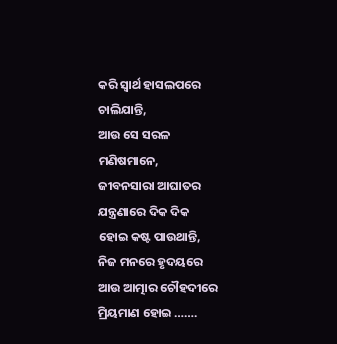କରି ସ୍ୱାର୍ଥ ହାସଲପରେ
ଚାଲିଯାନ୍ତି,
ଆଉ ସେ ସରଳ
ମଣିଷମାନେ,
ଜୀବନସାରା ଆଘାତର
ଯନ୍ତ୍ରଣାରେ ଦିକ ଦିକ
ହୋଇ କଷ୍ଟ ପାଉଥାନ୍ତି,
ନିଜ ମନରେ ହୃଦୟରେ
ଆଉ ଆତ୍ମାର ଚୌହଦୀରେ
ମ୍ରିୟମାଣ ହୋଇ …….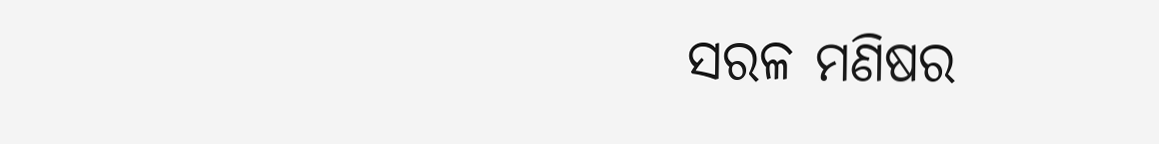ସରଳ ମଣିଷର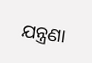ଯନ୍ତ୍ରଣା